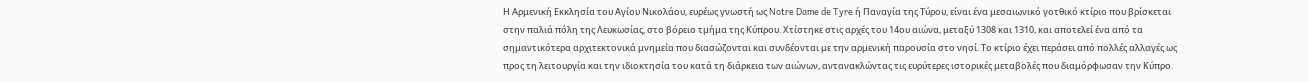Η Αρμενική Εκκλησία του Αγίου Νικολάου, ευρέως γνωστή ως Notre Dame de Tyre ή Παναγία της Τύρου, είναι ένα μεσαιωνικό γοτθικό κτίριο που βρίσκεται στην παλιά πόλη της Λευκωσίας, στο βόρειο τμήμα της Κύπρου. Χτίστηκε στις αρχές του 14ου αιώνα, μεταξύ 1308 και 1310, και αποτελεί ένα από τα σημαντικότερα αρχιτεκτονικά μνημεία που διασώζονται και συνδέονται με την αρμενική παρουσία στο νησί. Το κτίριο έχει περάσει από πολλές αλλαγές ως προς τη λειτουργία και την ιδιοκτησία του κατά τη διάρκεια των αιώνων, αντανακλώντας τις ευρύτερες ιστορικές μεταβολές που διαμόρφωσαν την Κύπρο.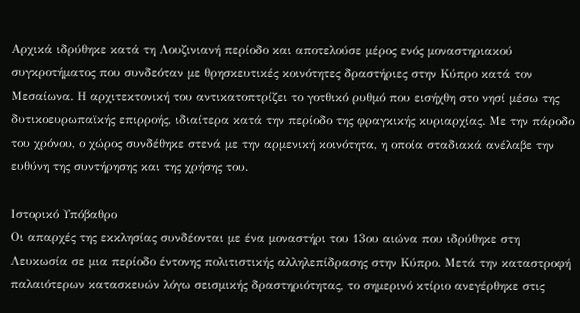Αρχικά ιδρύθηκε κατά τη Λουζινιανή περίοδο και αποτελούσε μέρος ενός μοναστηριακού συγκροτήματος που συνδεόταν με θρησκευτικές κοινότητες δραστήριες στην Κύπρο κατά τον Μεσαίωνα. Η αρχιτεκτονική του αντικατοπτρίζει το γοτθικό ρυθμό που εισήχθη στο νησί μέσω της δυτικοευρωπαϊκής επιρροής, ιδιαίτερα κατά την περίοδο της φραγκικής κυριαρχίας. Με την πάροδο του χρόνου, ο χώρος συνδέθηκε στενά με την αρμενική κοινότητα, η οποία σταδιακά ανέλαβε την ευθύνη της συντήρησης και της χρήσης του.

Ιστορικό Υπόβαθρο
Οι απαρχές της εκκλησίας συνδέονται με ένα μοναστήρι του 13ου αιώνα που ιδρύθηκε στη Λευκωσία σε μια περίοδο έντονης πολιτιστικής αλληλεπίδρασης στην Κύπρο. Μετά την καταστροφή παλαιότερων κατασκευών λόγω σεισμικής δραστηριότητας, το σημερινό κτίριο ανεγέρθηκε στις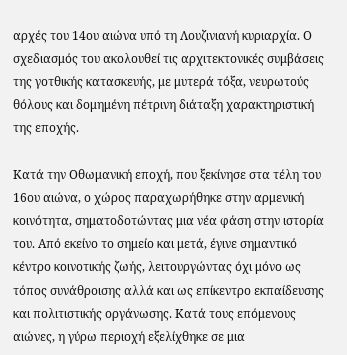αρχές του 14ου αιώνα υπό τη Λουζινιανή κυριαρχία. Ο σχεδιασμός του ακολουθεί τις αρχιτεκτονικές συμβάσεις της γοτθικής κατασκευής, με μυτερά τόξα, νευρωτούς θόλους και δομημένη πέτρινη διάταξη χαρακτηριστική της εποχής.

Κατά την Οθωμανική εποχή, που ξεκίνησε στα τέλη του 16ου αιώνα, ο χώρος παραχωρήθηκε στην αρμενική κοινότητα, σηματοδοτώντας μια νέα φάση στην ιστορία του. Από εκείνο το σημείο και μετά, έγινε σημαντικό κέντρο κοινοτικής ζωής, λειτουργώντας όχι μόνο ως τόπος συνάθροισης αλλά και ως επίκεντρο εκπαίδευσης και πολιτιστικής οργάνωσης. Κατά τους επόμενους αιώνες, η γύρω περιοχή εξελίχθηκε σε μια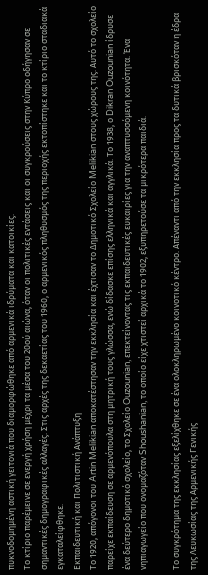πυκνοδομημένη αστική γειτονιά που διαμορφώθηκε από αρμενικά ιδρύματα και κατοικίες.
Το κτίριο παρέμεινε σε ενεργή χρήση μέχρι τα μέσα του 20ού αιώνα, όταν οι πολιτικές εντάσεις και οι συγκρούσεις στην Κύπρο οδήγησαν σε σημαντικές δημογραφικές αλλαγές. Στις αρχές της δεκαετίας του 1960, ο αρμενικός πληθυσμός της περιοχής εκτοπίστηκε και το κτίριο σταδιακά εγκαταλείφθηκε.
Εκπαιδευτική και Πολιτιστική Ανάπτυξη
Το 1920, απόγονοι του Artin Melikian αποκατέστησαν την εκκλησία και έχτισαν το Δημοτικό Σχολείο Melikian στους χώρους της. Αυτό το σχολείο παρείχε εκπαίδευση σε αρμενόπουλα στη μητρική τους γλώσσα, ενώ δίδασκε επίσης ελληνικά και αγγλικά. Το 1938, ο Dikran Ouzounian ίδρυσε ένα δεύτερο δημοτικό σχολείο, το Σχολείο Ouzounian, επεκτείνοντας τις εκπαιδευτικές ευκαιρίες για την αναπτυσσόμενη κοινότητα. Ένα νηπιαγωγείο που ονομαζόταν Shoushanian, το οποίο είχε χτιστεί αρχικά το 1902, εξυπηρετούσε τα μικρότερα παιδιά.

Το συγκρότημα της εκκλησίας εξελίχθηκε σε ένα ολοκληρωμένο κοινοτικό κέντρο. Απέναντι από την εκκλησία προς τα δυτικά βρισκόταν η έδρα της Λευκωσίας της Αρμενικής Γενικής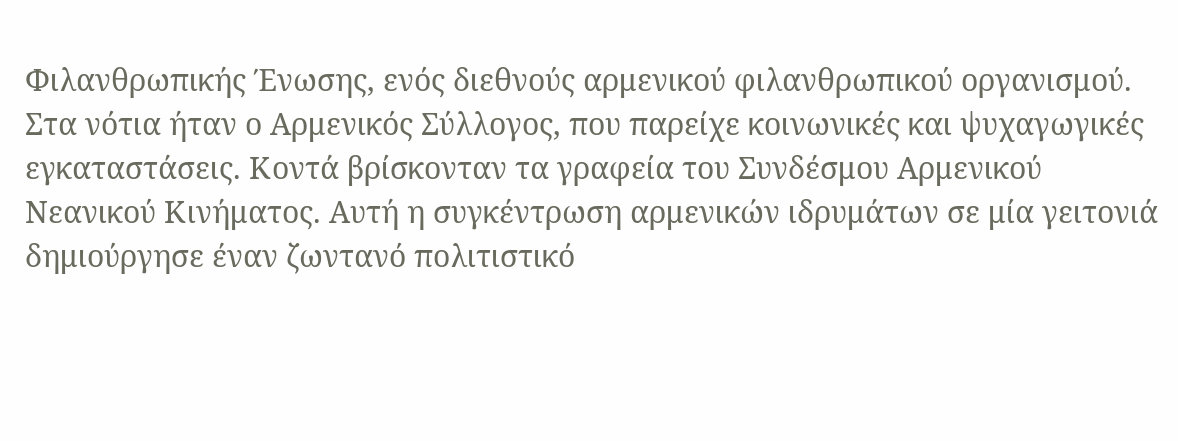Φιλανθρωπικής Ένωσης, ενός διεθνούς αρμενικού φιλανθρωπικού οργανισμού. Στα νότια ήταν ο Αρμενικός Σύλλογος, που παρείχε κοινωνικές και ψυχαγωγικές εγκαταστάσεις. Κοντά βρίσκονταν τα γραφεία του Συνδέσμου Αρμενικού Νεανικού Κινήματος. Αυτή η συγκέντρωση αρμενικών ιδρυμάτων σε μία γειτονιά δημιούργησε έναν ζωντανό πολιτιστικό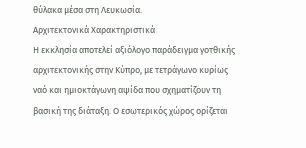θύλακα μέσα στη Λευκωσία.
Αρχιτεκτονικά Χαρακτηριστικά
Η εκκλησία αποτελεί αξιόλογο παράδειγμα γοτθικής αρχιτεκτονικής στην Κύπρο, με τετράγωνο κυρίως ναό και ημιοκτάγωνη αψίδα που σχηματίζουν τη βασική της διάταξη. Ο εσωτερικός χώρος ορίζεται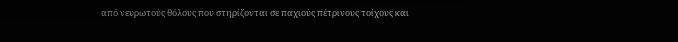από νευρωτούς θόλους που στηρίζονται σε παχιούς πέτρινους τοίχους και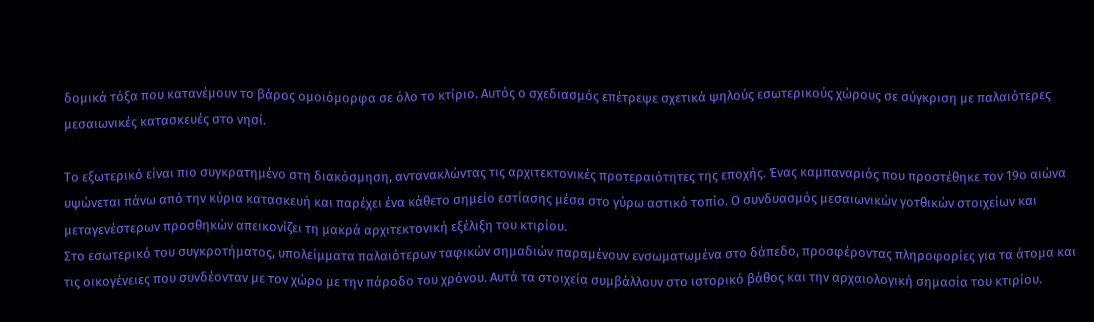δομικά τόξα που κατανέμουν το βάρος ομοιόμορφα σε όλο το κτίριο. Αυτός ο σχεδιασμός επέτρεψε σχετικά ψηλούς εσωτερικούς χώρους σε σύγκριση με παλαιότερες μεσαιωνικές κατασκευές στο νησί.

Το εξωτερικό είναι πιο συγκρατημένο στη διακόσμηση, αντανακλώντας τις αρχιτεκτονικές προτεραιότητες της εποχής. Ένας καμπαναριός που προστέθηκε τον 19ο αιώνα υψώνεται πάνω από την κύρια κατασκευή και παρέχει ένα κάθετο σημείο εστίασης μέσα στο γύρω αστικό τοπίο. Ο συνδυασμός μεσαιωνικών γοτθικών στοιχείων και μεταγενέστερων προσθηκών απεικονίζει τη μακρά αρχιτεκτονική εξέλιξη του κτιρίου.
Στο εσωτερικό του συγκροτήματος, υπολείμματα παλαιότερων ταφικών σημαδιών παραμένουν ενσωματωμένα στο δάπεδο, προσφέροντας πληροφορίες για τα άτομα και τις οικογένειες που συνδέονταν με τον χώρο με την πάροδο του χρόνου. Αυτά τα στοιχεία συμβάλλουν στο ιστορικό βάθος και την αρχαιολογική σημασία του κτιρίου.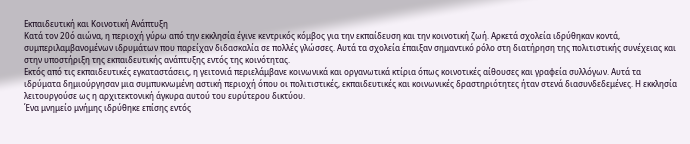Εκπαιδευτική και Κοινοτική Ανάπτυξη
Κατά τον 20ό αιώνα, η περιοχή γύρω από την εκκλησία έγινε κεντρικός κόμβος για την εκπαίδευση και την κοινοτική ζωή. Αρκετά σχολεία ιδρύθηκαν κοντά, συμπεριλαμβανομένων ιδρυμάτων που παρείχαν διδασκαλία σε πολλές γλώσσες. Αυτά τα σχολεία έπαιξαν σημαντικό ρόλο στη διατήρηση της πολιτιστικής συνέχειας και στην υποστήριξη της εκπαιδευτικής ανάπτυξης εντός της κοινότητας.
Εκτός από τις εκπαιδευτικές εγκαταστάσεις, η γειτονιά περιελάμβανε κοινωνικά και οργανωτικά κτίρια όπως κοινοτικές αίθουσες και γραφεία συλλόγων. Αυτά τα ιδρύματα δημιούργησαν μια συμπυκνωμένη αστική περιοχή όπου οι πολιτιστικές, εκπαιδευτικές και κοινωνικές δραστηριότητες ήταν στενά διασυνδεδεμένες. Η εκκλησία λειτουργούσε ως η αρχιτεκτονική άγκυρα αυτού του ευρύτερου δικτύου.
Ένα μνημείο μνήμης ιδρύθηκε επίσης εντός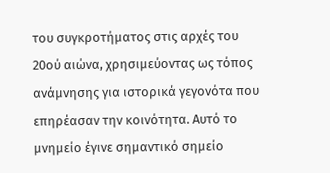του συγκροτήματος στις αρχές του 20ού αιώνα, χρησιμεύοντας ως τόπος ανάμνησης για ιστορικά γεγονότα που επηρέασαν την κοινότητα. Αυτό το μνημείο έγινε σημαντικό σημείο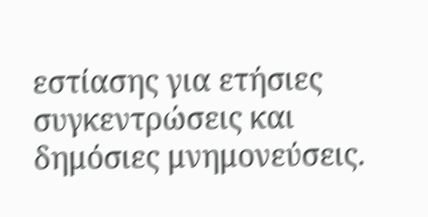εστίασης για ετήσιες συγκεντρώσεις και δημόσιες μνημονεύσεις.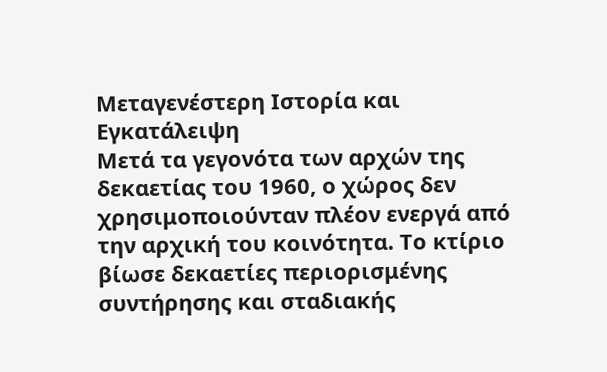Μεταγενέστερη Ιστορία και Εγκατάλειψη
Μετά τα γεγονότα των αρχών της δεκαετίας του 1960, ο χώρος δεν χρησιμοποιούνταν πλέον ενεργά από την αρχική του κοινότητα. Το κτίριο βίωσε δεκαετίες περιορισμένης συντήρησης και σταδιακής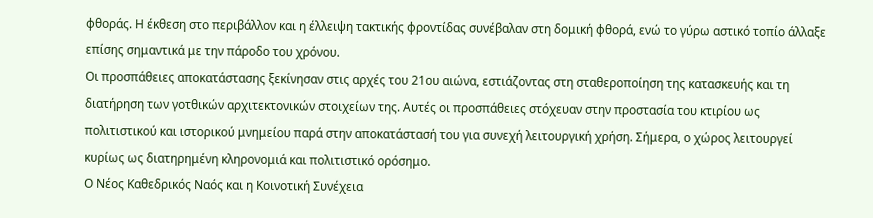φθοράς. Η έκθεση στο περιβάλλον και η έλλειψη τακτικής φροντίδας συνέβαλαν στη δομική φθορά, ενώ το γύρω αστικό τοπίο άλλαξε επίσης σημαντικά με την πάροδο του χρόνου.
Οι προσπάθειες αποκατάστασης ξεκίνησαν στις αρχές του 21ου αιώνα, εστιάζοντας στη σταθεροποίηση της κατασκευής και τη διατήρηση των γοτθικών αρχιτεκτονικών στοιχείων της. Αυτές οι προσπάθειες στόχευαν στην προστασία του κτιρίου ως πολιτιστικού και ιστορικού μνημείου παρά στην αποκατάστασή του για συνεχή λειτουργική χρήση. Σήμερα, ο χώρος λειτουργεί κυρίως ως διατηρημένη κληρονομιά και πολιτιστικό ορόσημο.
Ο Νέος Καθεδρικός Ναός και η Κοινοτική Συνέχεια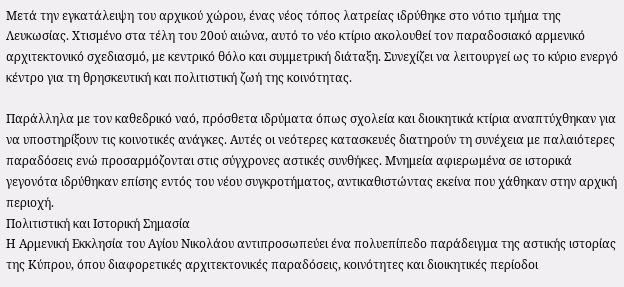Μετά την εγκατάλειψη του αρχικού χώρου, ένας νέος τόπος λατρείας ιδρύθηκε στο νότιο τμήμα της Λευκωσίας. Χτισμένο στα τέλη του 20ού αιώνα, αυτό το νέο κτίριο ακολουθεί τον παραδοσιακό αρμενικό αρχιτεκτονικό σχεδιασμό, με κεντρικό θόλο και συμμετρική διάταξη. Συνεχίζει να λειτουργεί ως το κύριο ενεργό κέντρο για τη θρησκευτική και πολιτιστική ζωή της κοινότητας.

Παράλληλα με τον καθεδρικό ναό, πρόσθετα ιδρύματα όπως σχολεία και διοικητικά κτίρια αναπτύχθηκαν για να υποστηρίξουν τις κοινοτικές ανάγκες. Αυτές οι νεότερες κατασκευές διατηρούν τη συνέχεια με παλαιότερες παραδόσεις ενώ προσαρμόζονται στις σύγχρονες αστικές συνθήκες. Μνημεία αφιερωμένα σε ιστορικά γεγονότα ιδρύθηκαν επίσης εντός του νέου συγκροτήματος, αντικαθιστώντας εκείνα που χάθηκαν στην αρχική περιοχή.
Πολιτιστική και Ιστορική Σημασία
Η Αρμενική Εκκλησία του Αγίου Νικολάου αντιπροσωπεύει ένα πολυεπίπεδο παράδειγμα της αστικής ιστορίας της Κύπρου, όπου διαφορετικές αρχιτεκτονικές παραδόσεις, κοινότητες και διοικητικές περίοδοι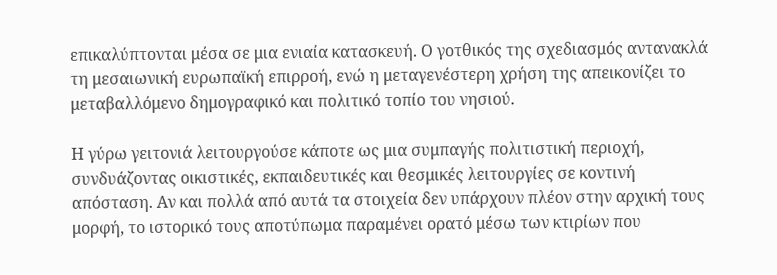επικαλύπτονται μέσα σε μια ενιαία κατασκευή. Ο γοτθικός της σχεδιασμός αντανακλά τη μεσαιωνική ευρωπαϊκή επιρροή, ενώ η μεταγενέστερη χρήση της απεικονίζει το μεταβαλλόμενο δημογραφικό και πολιτικό τοπίο του νησιού.

Η γύρω γειτονιά λειτουργούσε κάποτε ως μια συμπαγής πολιτιστική περιοχή, συνδυάζοντας οικιστικές, εκπαιδευτικές και θεσμικές λειτουργίες σε κοντινή απόσταση. Αν και πολλά από αυτά τα στοιχεία δεν υπάρχουν πλέον στην αρχική τους μορφή, το ιστορικό τους αποτύπωμα παραμένει ορατό μέσω των κτιρίων που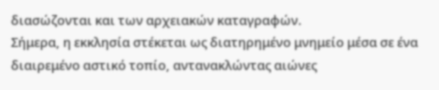διασώζονται και των αρχειακών καταγραφών.
Σήμερα, η εκκλησία στέκεται ως διατηρημένο μνημείο μέσα σε ένα διαιρεμένο αστικό τοπίο, αντανακλώντας αιώνες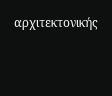αρχιτεκτονικής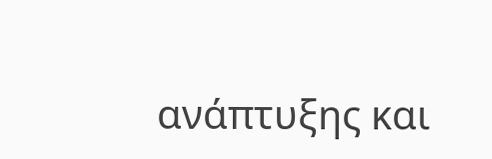ανάπτυξης και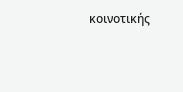κοινοτικής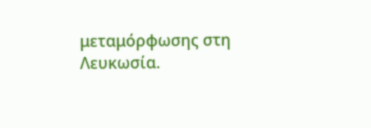μεταμόρφωσης στη Λευκωσία.